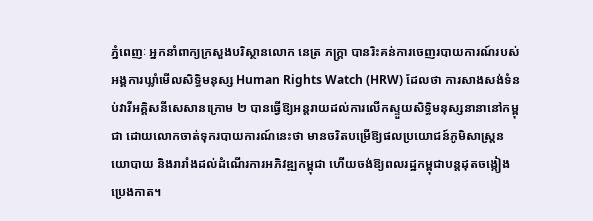ភ្នំពេញៈ អ្នកនាំពាក្យក្រសួងបរិស្ថានលោក នេត្រ ភក្ត្រា បានរិះគន់ការចេញរបាយការណ៍របស់អង្គការឃ្លាំមើលសិទ្ធិមនុស្ស Human Rights Watch (HRW) ដែលថា ការសាងសង់ទំនប់វារីអគ្គិសនីសេសានក្រោម ២ បានធ្វើឱ្យអន្តរាយដល់ការលើកស្ទួយសិទ្ធិមនុស្សនានានៅកម្ពុជា ដោយលោកចាត់ទុករបាយការណ៍នេះថា មានចរិតបម្រើឱ្យផលប្រយោជន៍ភូមិសាស្ត្រនយោបាយ និងរារាំងដល់ដំណើរការអភិវឌ្ឍកម្ពុជា ហើយចង់ឱ្យពលរដ្ឋកម្ពុជាបន្តដុតចង្កៀងប្រេងកាត។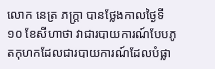លោក នេត្រ ភក្ត្រា បានថ្លែងកាលថ្ងៃទី ១០ ខែសីហាថា វាជារបាយការណ៍បែបភូតកុហកដែលជារបាយការណ៍ដែលបំផ្លា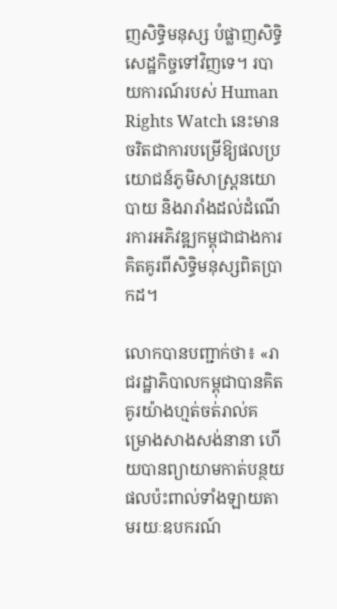ញសិទ្ធិមនុស្ស បំផ្លាញសិទ្ធិសេដ្ឋកិច្ចទៅវិញទេ។ របាយការណ៍របស់ Human Rights Watch នេះមានចរិតជាការបម្រើឱ្យផលប្រយោជន៍ភូមិសាស្ត្រនយោបាយ និងរារាំងដល់ដំណើរការអភិវឌ្ឍកម្ពុជាជាងការគិតគូរពីសិទ្ធិមនុស្សពិតប្រាកដ។

លោកបានបញ្ជាក់ថា៖ «រាជរដ្ឋាភិបាលកម្ពុជាបានគិតគូរយ៉ាងហ្មត់ចត់រាល់គម្រោងសាងសង់នានា ហើយបានព្យាយាមកាត់បន្ថយផលប៉ះពាល់ទាំងឡាយតាមរយៈឧបករណ៍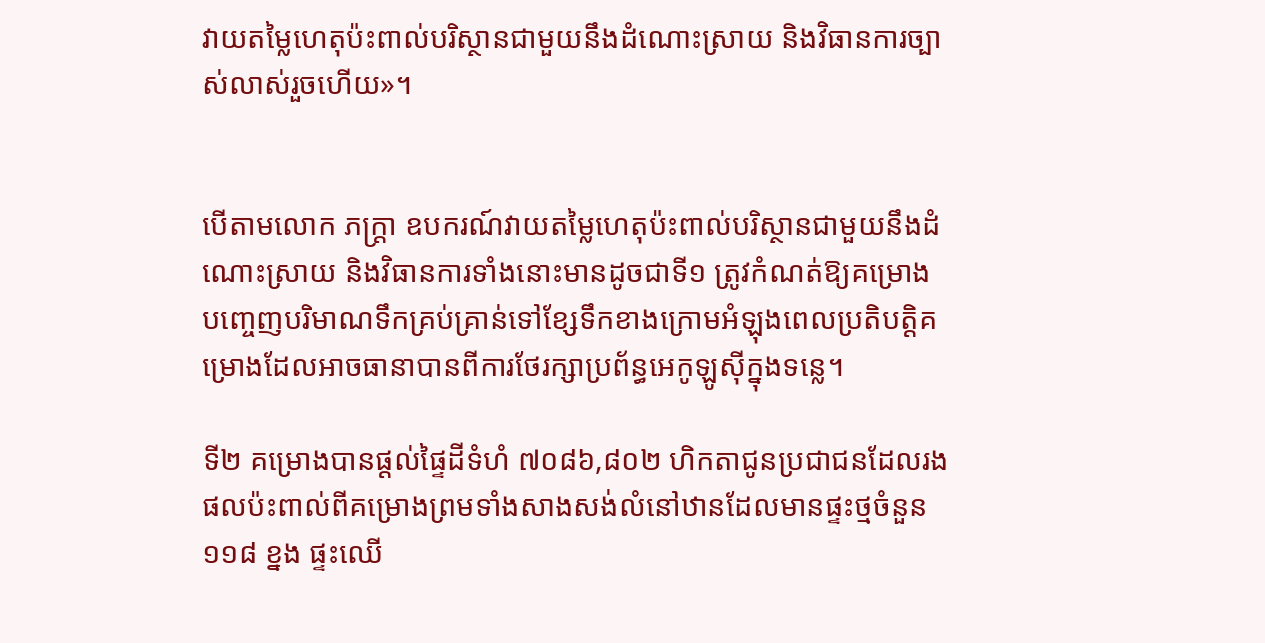វាយតម្លៃហេតុប៉ះពាល់បរិស្ថានជាមួយនឹងដំណោះស្រាយ និងវិធានការច្បាស់លាស់រួចហើយ»។


បើតាមលោក ភក្ត្រា ឧបករណ៍វាយតម្លៃហេតុប៉ះពាល់បរិស្ថានជាមួយនឹងដំណោះស្រាយ និងវិធានការទាំងនោះមានដូចជាទី១ ត្រូវកំណត់ឱ្យគម្រោងបញ្ចេញបរិមាណទឹកគ្រប់គ្រាន់ទៅខ្សែទឹកខាងក្រោមអំឡុងពេលប្រតិបត្តិគម្រោងដែលអាចធានាបានពីការថែរក្សាប្រព័ន្ធអេកូឡូស៊ីក្នុងទន្លេ។

ទី២ គម្រោងបានផ្តល់ផ្ទៃដីទំហំ ៧០៨៦,៨០២ ហិកតាជូនប្រជាជនដែលរងផលប៉ះពាល់ពីគម្រោងព្រមទាំងសាងសង់លំនៅឋានដែលមានផ្ទះថ្មចំនួន ១១៨ ខ្នង ផ្ទះឈើ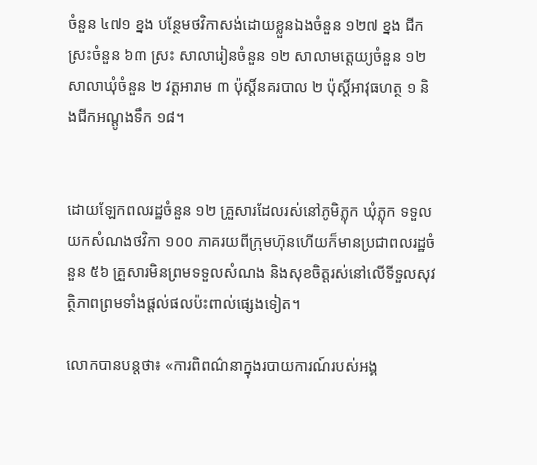ចំនួន ៤៧១ ខ្នង បន្ថែមថវិកាសង់ដោយខ្លួនឯងចំនួន ១២៧ ខ្នង ជីកស្រះចំនួន ៦៣ ស្រះ សាលារៀនចំនួន ១២ សាលាមត្តេយ្យចំនួន ១២ សាលាឃុំចំនួន ២ វត្តអារាម ៣ ប៉ុស្តិ៍នគរបាល ២ ប៉ុស្តិ៍អាវុធហត្ថ ១ និងជីកអណ្តូងទឹក ១៨។


ដោយឡែកពលរដ្ឋចំនួន ១២ គ្រួសារដែលរស់នៅភូមិភ្លុក ឃុំភ្លុក ទទួលយកសំណងថវិកា ១០០ ភាគរយពីក្រុមហ៊ុនហើយក៏មានប្រជាពលរដ្ឋចំនួន ៥៦ គ្រួសារមិនព្រមទទួលសំណង និងសុខចិត្តរស់នៅលើទីទួលសុវត្ថិភាពព្រមទាំងផ្តល់ផលប៉ះពាល់ផ្សេងទៀត។

លោកបានបន្តថា៖ «ការពិពណ៌នាក្នុងរបាយការណ៍របស់អង្គ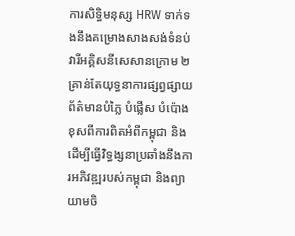ការសិទ្ធិមនុស្ស HRW ទាក់ទងនឹងគម្រោងសាងសង់ទំនប់វារីអគ្គិសនីសេសានក្រោម ២ គ្រាន់តែយុទ្ធនាការផ្សព្វផ្សាយព័ត៌មានបំភ្លៃ បំផ្លើស បំប៉ោងខុសពីការពិតអំពីកម្ពុជា និងដើម្បីធ្វើវិទ្ធង្សនាប្រឆាំងនឹងការអភិវឌ្ឍរបស់កម្ពុជា និងព្យាយាមចិ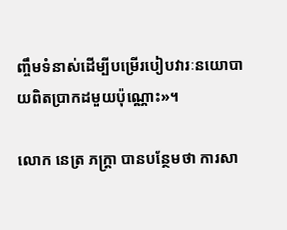ញ្ចឹមទំនាស់ដើម្បីបម្រើរបៀបវារៈនយោបាយពិតប្រាកដមួយប៉ុណ្ណោះ»។

លោក នេត្រ ភក្ត្រា បានបន្ថែមថា ការសា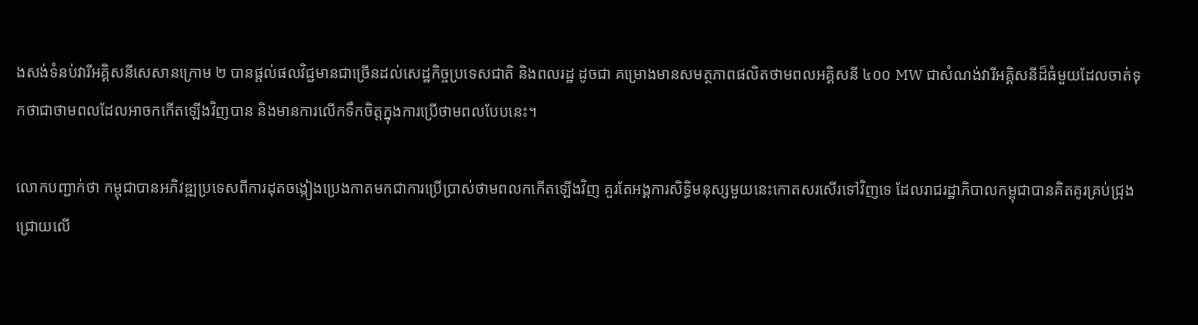ងសង់ទំនប់វារីអគ្គិសនីសេសានក្រោម ២ បានផ្តល់ផលវិជ្ជមានជាច្រើនដល់សេដ្ឋកិច្ចប្រទេសជាតិ និងពលរដ្ឋ ដូចជា គម្រោងមានសមត្ថភាពផលិតថាមពលអគ្គិសនី ៤០០ MW ជាសំណង់វារីអគ្គិសនីដ៏ធំមួយដែលចាត់ទុកថាជាថាមពលដែលអាចកកើតឡើងវិញបាន និងមានការលើកទឹកចិត្តក្នុងការប្រើថាមពលបែបនេះ។

លោកបញ្ជាក់ថា កម្ពុជាបានអភិវឌ្ឍប្រទេសពីការដុតចង្កៀងប្រេងកាតមកជាការប្រើប្រាស់ថាមពលកកើតឡើងវិញ គួរតែអង្គការសិទ្ធិមនុស្សមួយនេះកោតសរសើរទៅវិញទេ ដែលរាជរដ្ឋាភិបាលកម្ពុជាបានគិតគូរគ្រប់ជ្រុងជ្រោយលើ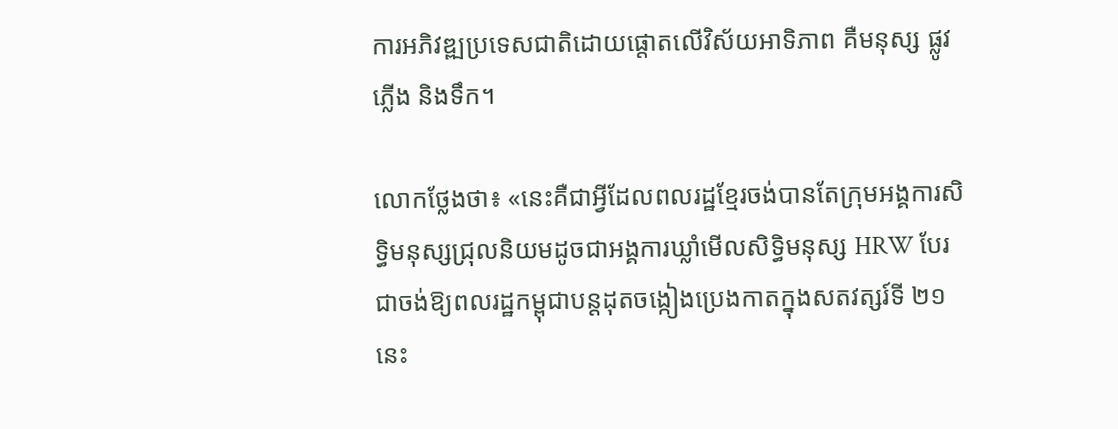ការអភិវឌ្ឍប្រទេសជាតិដោយផ្តោតលើវិស័យអាទិភាព គឺមនុស្ស ផ្លូវ ភ្លើង និងទឹក។

លោកថ្លែងថា៖ «នេះគឺជាអ្វីដែលពលរដ្ឋខ្មែរចង់បានតែក្រុមអង្គការសិទ្ធិមនុស្សជ្រុលនិយមដូចជាអង្គការឃ្លាំមើលសិទ្ធិមនុស្ស HRW បែរជាចង់ឱ្យពលរដ្ឋកម្ពុជាបន្តដុតចង្កៀងប្រេងកាតក្នុងសតវត្សរ៍ទី ២១ នេះ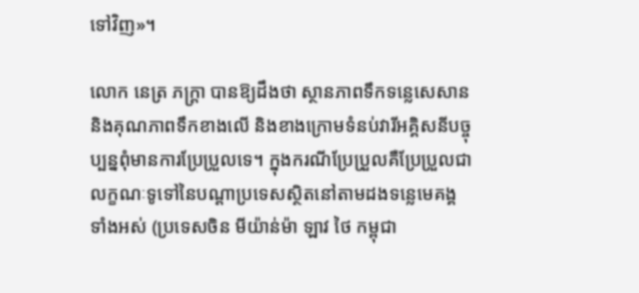ទៅវិញ»។

លោក នេត្រ ភក្ត្រា បានឱ្យដឹងថា ស្ថានភាពទឹកទន្លេសេសាន និងគុណភាពទឹកខាងលើ និងខាងក្រោមទំនប់វារីអគ្គិសនីបច្ចុប្បន្នពុំមានការប្រែប្រួលទេ។ ក្នុងករណីប្រែប្រួលគឺប្រែប្រួលជាលក្ខណៈទូទៅនៃបណ្តាប្រទេសស្ថិតនៅតាមដងទន្លេមេគង្គទាំងអស់ (ប្រទេសចិន មីយ៉ាន់ម៉ា ឡាវ ថៃ កម្ពុជា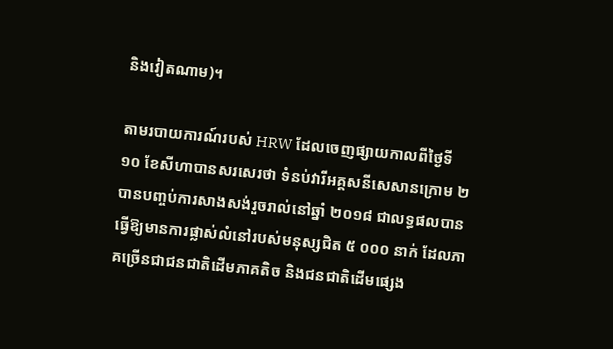និងវៀតណាម)។

តាមរបាយការណ៍របស់ HRW ដែលចេញផ្សាយកាលពីថ្ងៃទី ១០ ខែសីហាបានសរសេរថា ទំនប់វារីអគ្គសនីសេសានក្រោម ២ បានបញ្ចប់ការសាងសង់រួចរាល់នៅឆ្នាំ ២០១៨ ជាលទ្ធផលបានធ្វើឱ្យមានការផ្លាស់លំនៅរបស់មនុស្សជិត ៥ ០០០ នាក់ ដែលភាគច្រើនជាជនជាតិដើមភាគតិច និងជនជាតិដើមផ្សេង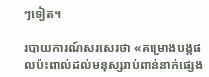ៗទៀត។

របាយការណ៍សរសេរថា «គម្រោងបង្កផលប៉ះពាល់ដល់មនុស្សរាប់ពាន់នាក់ផ្សេង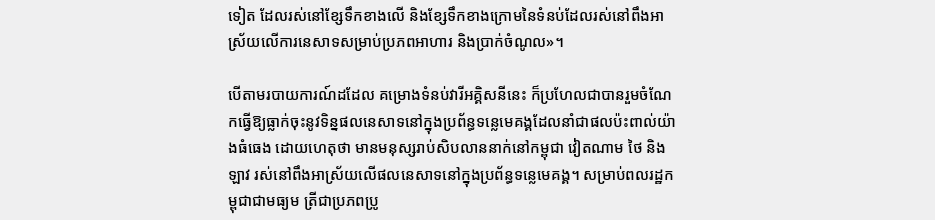ទៀត ដែលរស់នៅខ្សែទឹកខាងលើ និងខ្សែទឹកខាងក្រោមនៃទំនប់ដែលរស់នៅពឹងអាស្រ័យលើការនេសាទសម្រាប់ប្រភពអាហារ និងប្រាក់ចំណូល»។

បើតាមរបាយការណ៍ដដែល គម្រោងទំនប់វារីអគ្គិសនីនេះ ក៏ប្រហែលជាបានរួមចំណែកធ្វើឱ្យធ្លាក់ចុះនូវទិន្នផលនេសាទនៅក្នុងប្រព័ន្ធទន្លេមេគង្គដែលនាំជាផលប៉ះពាល់យ៉ាងធំធេង ដោយហេតុថា មានមនុស្សរាប់សិបលាននាក់នៅកម្ពុជា វៀតណាម ថៃ និងឡាវ រស់នៅពឹងអាស្រ័យលើផលនេសាទនៅក្នុងប្រព័ន្ធទន្លេមេគង្គ។ សម្រាប់ពលរដ្ឋកម្ពុជាជាមធ្យម ត្រីជាប្រភពប្រូ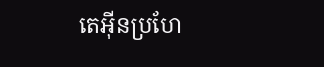តេអ៊ីនប្រហែ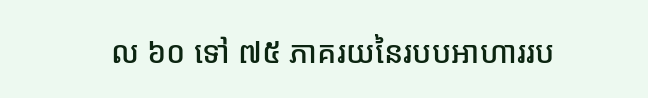ល ៦០ ទៅ ៧៥ ភាគរយនៃរបបអាហាររប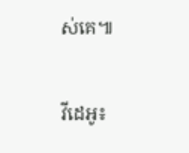ស់គេ៕

វីដេអូ៖